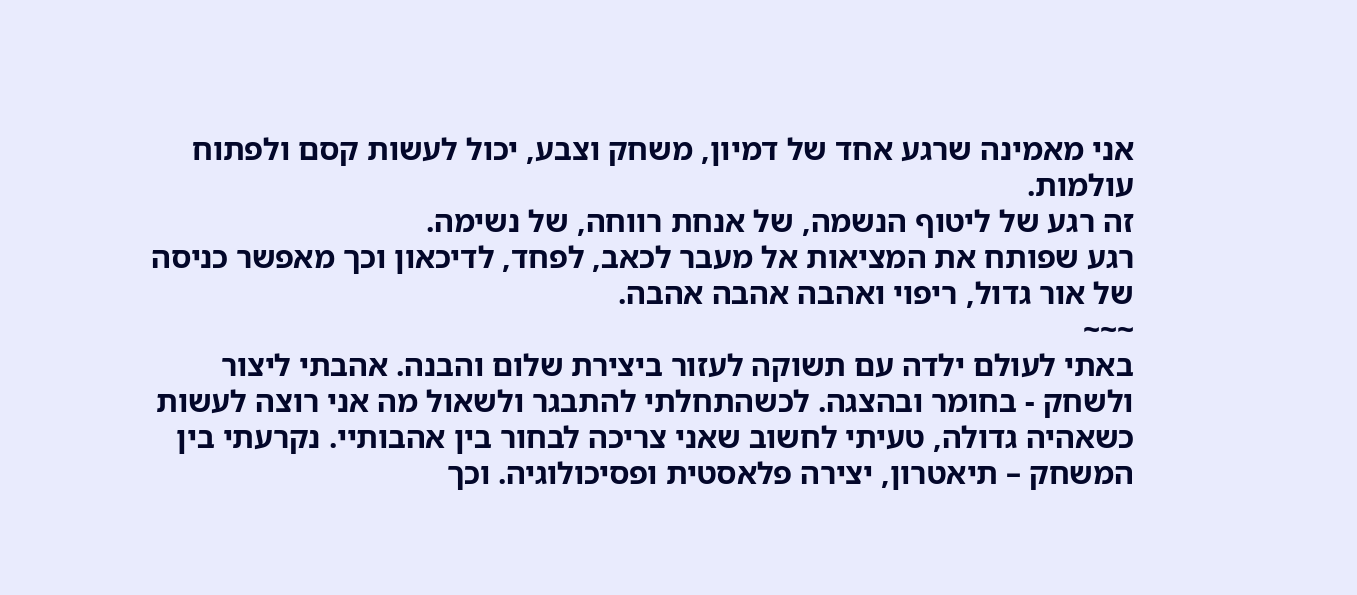אני מאמינה שרגע אחד של דמיון, משחק וצבע, יכול לעשות קסם ולפתוח עולמות.
זה רגע של ליטוף הנשמה, של אנחת רווחה, של נשימה.
רגע שפותח את המציאות אל מעבר לכאב, לפחד, לדיכאון וכך מאפשר כניסה של אור גדול, ריפוי ואהבה אהבה אהבה.
~~~
באתי לעולם ילדה עם תשוקה לעזור ביצירת שלום והבנה. אהבתי ליצור ולשחק - בחומר ובהצגה. לכשהתחלתי להתבגר ולשאול מה אני רוצה לעשות כשאהיה גדולה, טעיתי לחשוב שאני צריכה לבחור בין אהבותיי. נקרעתי בין המשחק – תיאטרון, יצירה פלאסטית ופסיכולוגיה. וכך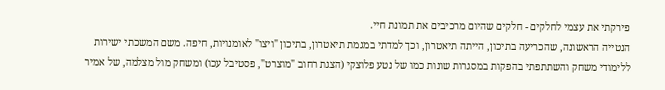פירקתי את עצמי לחלקים - חלקים שהיום מרכיבים את תמונת חיי.
הנטייה הראשונה, שהכריעה בתיכון, הייתה תיאטרון, וכך למדתי במגמת תיאטרון, בתיכון "ויצו" לאומנויות, חיפה. משם המשכתי ישירות ללימודי משחק והשתתפתי בהפקות במסגרות שונות כמו של נטע פלוצקי (הצגת רחוב "מוצרט", פסטיבל עכו) ומשחק מול מצלמה, של אמיר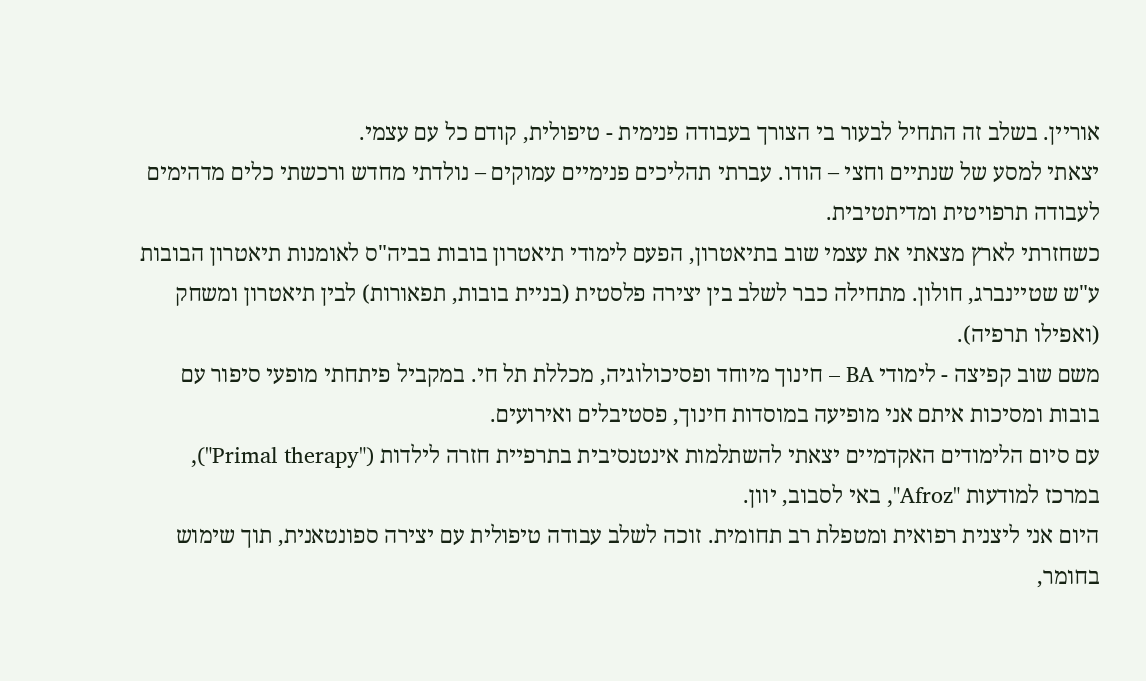אוריין. בשלב זה התחיל לבעור בי הצורך בעבודה פנימית - טיפולית, קודם כל עם עצמי.
יצאתי למסע של שנתיים וחצי – הודו. עברתי תהליכים פנימיים עמוקים – נולדתי מחדש ורכשתי כלים מדהימים לעבודה תרפויטית ומדיתטיבית.
כשחזרתי לארץ מצאתי את עצמי שוב בתיאטרון, הפעם לימודי תיאטרון בובות בביה"ס לאומנות תיאטרון הבובות ע"ש שטיינברג, חולון. מתחילה כבר לשלב בין יצירה פלסטית (בניית בובות, תפאורות) לבין תיאטרון ומשחק (ואפילו תרפיה).
משם שוב קפיצה - לימודי BA – חינוך מיוחד ופסיכולוגיה, מכללת תל חי. במקביל פיתחתי מופעי סיפור עם בובות ומסיכות איתם אני מופיעה במוסדות חינוך, פסטיבלים ואירועים.
עם סיום הלימודים האקדמיים יצאתי להשתלמות אינטנסיבית בתרפיית חזרה לילדות ("Primal therapy"), במרכז למודעות "Afroz", באי לסבוב, יוון.
היום אני ליצנית רפואית ומטפלת רב תחומית. זוכה לשלב עבודה טיפולית עם יצירה ספונטאנית, תוך שימוש בחומר,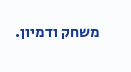משחק ודמיון.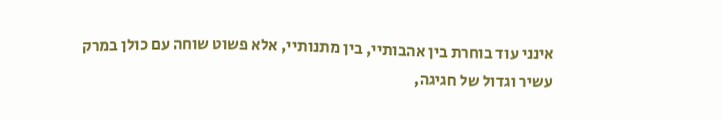אינני עוד בוחרת בין אהבותיי, בין מתנותיי, אלא פשוט שוחה עם כולן במרק עשיר וגדול של חגיגה,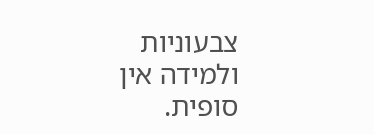צבעוניות ולמידה אין סופית.